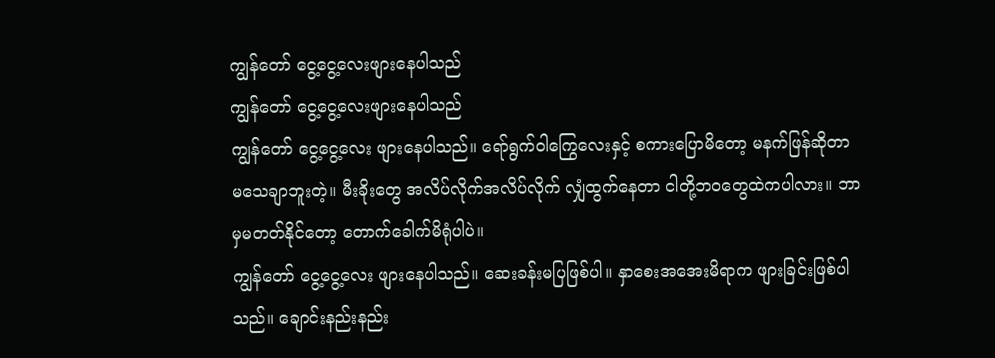ကျွန်တော် ငွေ့ငွေ့လေးဖျားနေပါသည်
ကျွန်တော် ငွေ့ငွေ့လေးဖျားနေပါသည်
ကျွန်တော် ငွေ့ငွေ့လေး ဖျားနေပါသည်။ ရော်ရွက်ဝါကြွေလေးနှင့် စကားပြောမိတော့ မနက်ဖြန်ဆိုတာ မသေချာဘူးတဲ့။ မီးခိုးတွေ အလိပ်လိုက်အလိပ်လိုက် လျှံထွက်နေတာ ငါတို့ဘဝတွေထဲကပါလား။ ဘာမှမတတ်နိုင်တော့ တောက်ခေါက်မိရုံပါပဲ။
ကျွန်တော် ငွေ့ငွေ့လေး ဖျားနေပါသည်။ ဆေးခန်းမပြဖြစ်ပါ။ နှာစေးအအေးမိရာက ဖျားခြင်းဖြစ်ပါသည်။ ချောင်းနည်းနည်း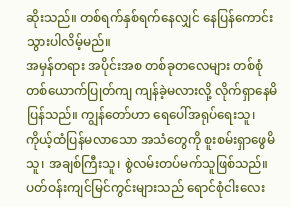ဆိုးသည်။ တစ်ရက်နှစ်ရက်နေလျှင် နေပြန်ကောင်းသွားပါလိမ့်မည်။
အမှန်တရား အပိုင်းအစ တစ်ခုတလေများ တစ်စုံတစ်ယောက်ပြုတ်ကျ ကျန်ခဲ့မလားလို့ လိုက်ရှာနေမိပြန်သည်။ ကျွန်တော်ဟာ ရေပေါ်အရုပ်ရေးသူ၊ ကိုယ့်ထံပြန်မလာသော အသံတွေကို စူးစမ်းရှာဖွေမိသူ၊ အချစ်ကြီးသူ၊ စွဲလမ်းတပ်မက်သူဖြစ်သည်။ ပတ်ဝန်းကျင်မြင်ကွင်းများသည် ရောင်စုံငါးလေး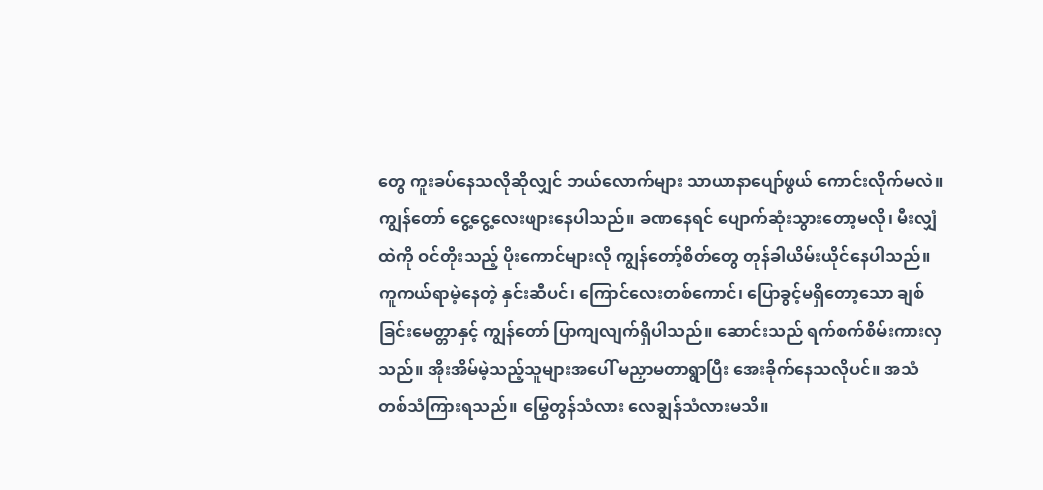တွေ ကူးခပ်နေသလိုဆိုလျှင် ဘယ်လောက်များ သာယာနာပျော်ဖွယ် ကောင်းလိုက်မလဲ။
ကျွန်တော် ငွေ့ငွေ့လေးဖျားနေပါသည်။ ခဏနေရင် ပျောက်ဆုံးသွားတော့မလို၊ မီးလျှံထဲကို ဝင်တိုးသည့် ပိုးကောင်များလို ကျွန်တော့်စိတ်တွေ တုန်ခါယိမ်းယိုင်နေပါသည်။
ကူကယ်ရာမဲ့နေတဲ့ နှင်းဆီပင်၊ ကြောင်လေးတစ်ကောင်၊ ပြောခွင့်မရှိတော့သော ချစ်ခြင်းမေတ္တာနှင့် ကျွန်တော် ပြာကျလျက်ရှိပါသည်။ ဆောင်းသည် ရက်စက်စိမ်းကားလှသည်။ အိုးအိမ်မဲ့သည့်သူများအပေါ် မညှာမတာရွာပြီး အေးခိုက်နေသလိုပင်။ အသံတစ်သံကြားရသည်။ မြွေတွန်သံလား လေချွန်သံလားမသိ။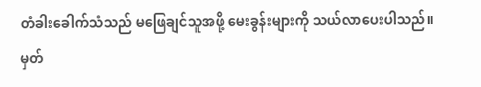တံခါးခေါက်သံသည် မဖြေချင်သူအဖို့ မေးခွန်းများကို သယ်လာပေးပါသည်။
မှတ်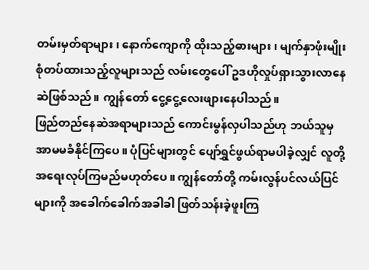တမ်းမှတ်ရာများ၊ နောက်ကျောကို ထိုးသည့်ဓားများ၊ မျက်နှာဖုံးမျိုးစုံတပ်ထားသည့်လူများသည် လမ်းတွေပေါ် ဥဒဟိုလှုပ်ရှားသွားလာနေဆဲဖြစ်သည်။ ကျွန်တော် ငွေ့ငွေ့လေးဖျားနေပါသည်။
ဖြည်တည်နေဆဲအရာများသည် ကောင်းမွန်လှပါသည်ဟု ဘယ်သူမှ အာမမခံနိုင်ကြပေ။ ပုံပြင်များတွင် ပျော်ရွှင်ဖွယ်ရာမပါခဲ့လျှင် လူတို့အရေးလုပ်ကြမည်မဟုတ်ပေ။ ကျွန်တော်တို့ ကမ်းလွန်ပင်လယ်ပြင်များကို အခေါက်ခေါက်အခါခါ ဖြတ်သန်းခဲ့ဖူးကြ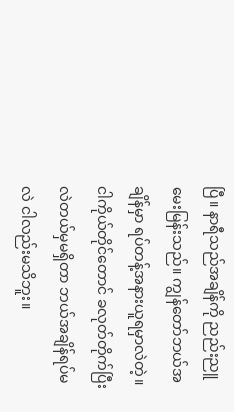ပြီ။ နာရီသည်အချိန်ကို ညည်းညူမေးမြန်းသည်။ ကျွန်တော်ဘယ်အချိန်မှာ ရပ်တန့်အနားယူရမှာလဲတဲ့။ ငါကိုယ်တိုင်တောင် ခလုတ်တိုက်ပြီးလဲတယ်မှမရှိတာ ဘယ်အချိန်ရပ်မလဲ ငါလည်းမသိဘူး။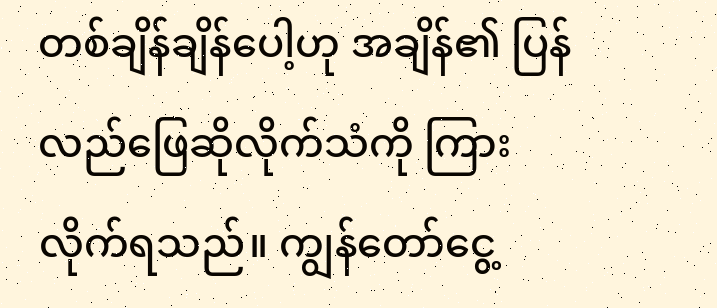တစ်ချိန်ချိန်ပေါ့ဟု အချိန်၏ ပြန်လည်ဖြေဆိုလိုက်သံကို ကြားလိုက်ရသည်။ ကျွန်တော်ငွေ့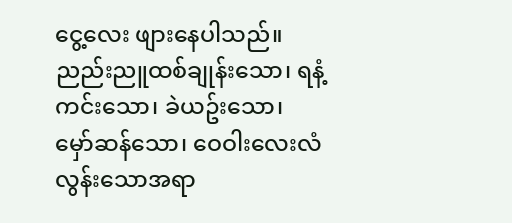ငွေ့လေး ဖျားနေပါသည်။
ညည်းညူထစ်ချုန်းသော၊ ရနံ့ကင်းသော၊ ခဲယဥ်းသော၊ မှော်ဆန်သော၊ ဝေဝါးလေးလံလွန်းသောအရာ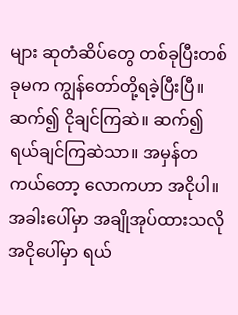များ ဆုတံဆိပ်တွေ တစ်ခုပြီးတစ်ခုမက ကျွန်တော်တို့ရခဲ့ပြီးပြီ။ ဆက်၍ ငိုချင်ကြဆဲ။ ဆက်၍ရယ်ချင်ကြဆဲသာ။ အမှန်တကယ်တော့ လောကဟာ အငိုပါ။ အခါးပေါ်မှာ အချိုအုပ်ထားသလို အငိုပေါ်မှာ ရယ်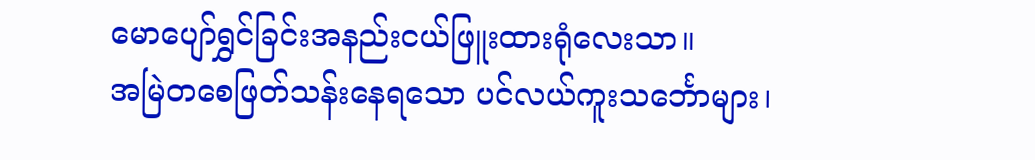မောပျော်ရွှင်ခြင်းအနည်းငယ်ဖြူးထားရုံလေးသာ။
အမြဲတစေဖြတ်သန်းနေရသော ပင်လယ်ကူးသင်္ဘောများ၊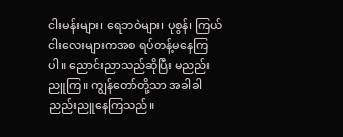ငါးမန်းများ၊ ရေဘဝဲများ၊ ပုစွန်၊ ကြယ်ငါးလေးများကအစ ရပ်တန့်မနေကြပါ။ ညောင်းညာသည်ဆိုပြီး မညည်းညူကြ။ ကျွန်တော်တို့သာ အခါခါညည်းညူနေကြသည်။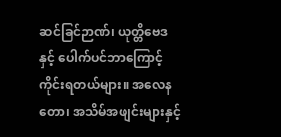ဆင်ခြင်ဉာဏ်၊ ယုတ္တိဗေဒနှင့် ပေါက်ပင်ဘာကြောင့်ကိုင်းရတယ်များ။ အလေနတော၊ အသိမ်အဖျင်းများနှင့်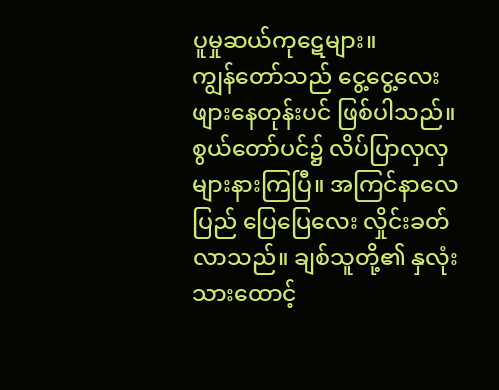ပူမှုဆယ်ကုဋေများ။
ကျွန်တော်သည် ငွေ့ငွေ့လေးဖျားနေတုန်းပင် ဖြစ်ပါသည်။ စွယ်တော်ပင်၌ လိပ်ပြာလှလှများနားကြပြီ။ အကြင်နာလေပြည် ပြေပြေလေး လှိုင်းခတ်လာသည်။ ချစ်သူတို့၏ နှလုံးသားထောင့်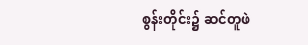စွန်းတိုင်း၌ ဆင်တူဖဲ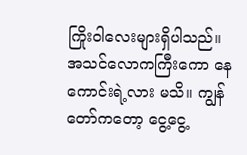ကြိုးဝါလေးများရှိပါသည်။
အသင်လောကကြီးကော နေကောင်းရဲ့လား မသိ။ ကျွန်တော်ကတော့ ငွေ့ငွေ့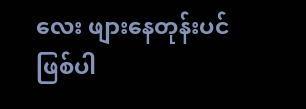လေး ဖျားနေတုန်းပင် ဖြစ်ပါ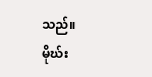သည်။
မိုဃ်း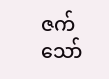ဇက်သော်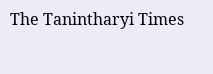The Tanintharyi Times